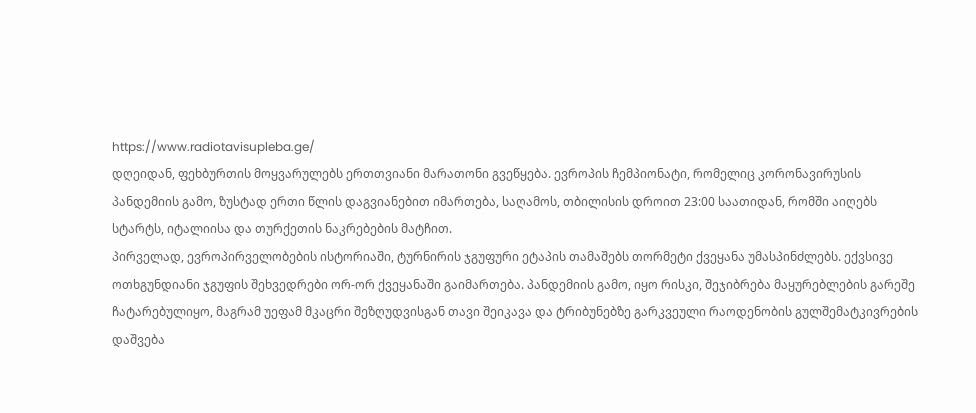https://www.radiotavisupleba.ge/
დღეიდან, ფეხბურთის მოყვარულებს ერთთვიანი მარათონი გვეწყება. ევროპის ჩემპიონატი, რომელიც კორონავირუსის პანდემიის გამო, ზუსტად ერთი წლის დაგვიანებით იმართება, საღამოს, თბილისის დროით 23:00 საათიდან, რომში აიღებს სტარტს, იტალიისა და თურქეთის ნაკრებების მატჩით.
პირველად, ევროპირველობების ისტორიაში, ტურნირის ჯგუფური ეტაპის თამაშებს თორმეტი ქვეყანა უმასპინძლებს. ექვსივე ოთხგუნდიანი ჯგუფის შეხვედრები ორ-ორ ქვეყანაში გაიმართება. პანდემიის გამო, იყო რისკი, შეჯიბრება მაყურებლების გარეშე ჩატარებულიყო, მაგრამ უეფამ მკაცრი შეზღუდვისგან თავი შეიკავა და ტრიბუნებზე გარკვეული რაოდენობის გულშემატკივრების დაშვება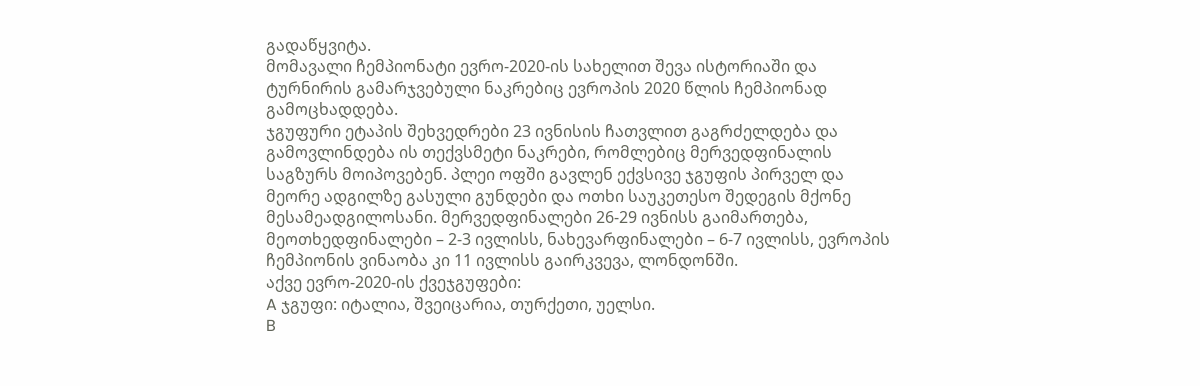გადაწყვიტა.
მომავალი ჩემპიონატი ევრო-2020-ის სახელით შევა ისტორიაში და ტურნირის გამარჯვებული ნაკრებიც ევროპის 2020 წლის ჩემპიონად გამოცხადდება.
ჯგუფური ეტაპის შეხვედრები 23 ივნისის ჩათვლით გაგრძელდება და გამოვლინდება ის თექვსმეტი ნაკრები, რომლებიც მერვედფინალის საგზურს მოიპოვებენ. პლეი ოფში გავლენ ექვსივე ჯგუფის პირველ და მეორე ადგილზე გასული გუნდები და ოთხი საუკეთესო შედეგის მქონე მესამეადგილოსანი. მერვედფინალები 26-29 ივნისს გაიმართება, მეოთხედფინალები – 2-3 ივლისს, ნახევარფინალები – 6-7 ივლისს, ევროპის ჩემპიონის ვინაობა კი 11 ივლისს გაირკვევა, ლონდონში.
აქვე ევრო-2020-ის ქვეჯგუფები:
A ჯგუფი: იტალია, შვეიცარია, თურქეთი, უელსი.
B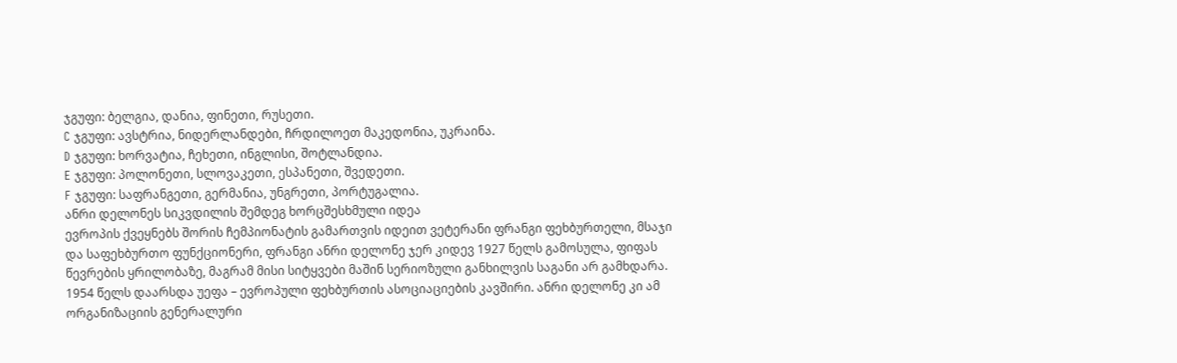ჯგუფი: ბელგია, დანია, ფინეთი, რუსეთი.
C ჯგუფი: ავსტრია, ნიდერლანდები, ჩრდილოეთ მაკედონია, უკრაინა.
D ჯგუფი: ხორვატია, ჩეხეთი, ინგლისი, შოტლანდია.
E ჯგუფი: პოლონეთი, სლოვაკეთი, ესპანეთი, შვედეთი.
F ჯგუფი: საფრანგეთი, გერმანია, უნგრეთი, პორტუგალია.
ანრი დელონეს სიკვდილის შემდეგ ხორცშესხმული იდეა
ევროპის ქვეყნებს შორის ჩემპიონატის გამართვის იდეით ვეტერანი ფრანგი ფეხბურთელი, მსაჯი და საფეხბურთო ფუნქციონერი, ფრანგი ანრი დელონე ჯერ კიდევ 1927 წელს გამოსულა, ფიფას წევრების ყრილობაზე, მაგრამ მისი სიტყვები მაშინ სერიოზული განხილვის საგანი არ გამხდარა.
1954 წელს დაარსდა უეფა – ევროპული ფეხბურთის ასოციაციების კავშირი. ანრი დელონე კი ამ ორგანიზაციის გენერალური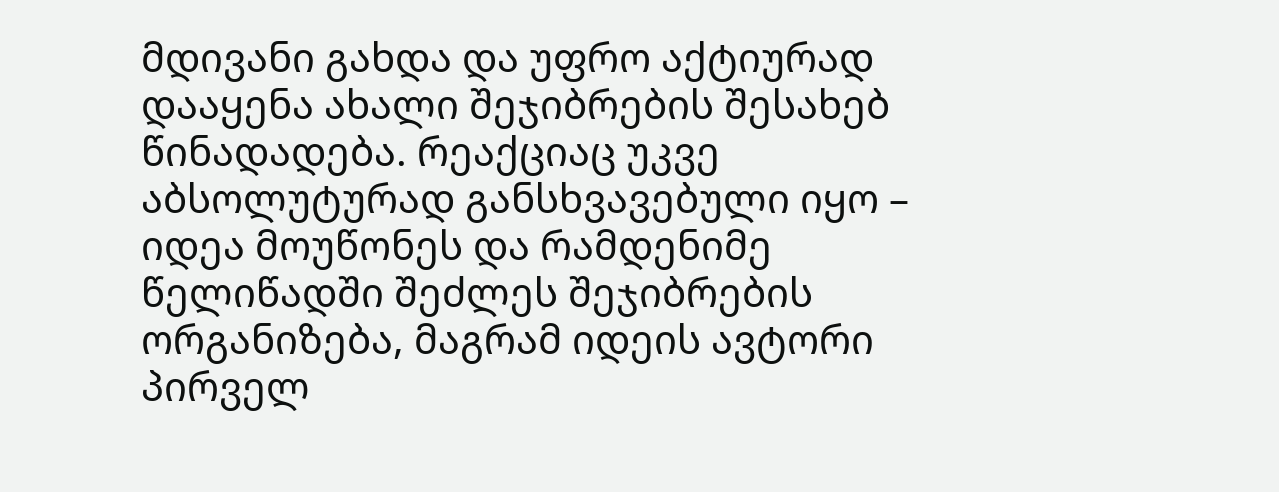მდივანი გახდა და უფრო აქტიურად დააყენა ახალი შეჯიბრების შესახებ წინადადება. რეაქციაც უკვე აბსოლუტურად განსხვავებული იყო – იდეა მოუწონეს და რამდენიმე წელიწადში შეძლეს შეჯიბრების ორგანიზება, მაგრამ იდეის ავტორი პირველ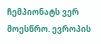ჩემპიონატს ვერ მოესწრო. ევროპის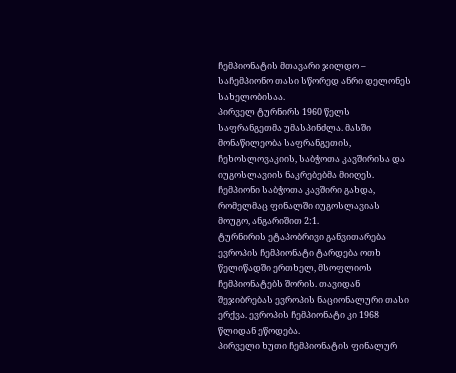ჩემპიონატის მთავარი ჯილდო – საჩემპიონო თასი სწორედ ანრი დელონეს სახელობისაა.
პირველ ტურნირს 1960 წელს საფრანგეთმა უმასპინძლა. მასში მონაწილეობა საფრანგეთის, ჩეხოსლოვაკიის, საბჭოთა კავშირისა და იუგოსლავიის ნაკრებებმა მიიღეს. ჩემპიონი საბჭოთა კავშირი გახდა, რომელმაც ფინალში იუგოსლავიას მოუგო, ანგარიშით 2:1.
ტურნირის ეტაპობრივი განვითარება
ევროპის ჩემპიონატი ტარდება ოთხ წელიწადში ერთხელ, მსოფლიოს ჩემპიონატებს შორის. თავიდან შეჯიბრებას ევროპის ნაციონალური თასი ერქვა. ევროპის ჩემპიონატი კი 1968 წლიდან ეწოდება.
პირველი ხუთი ჩემპიონატის ფინალურ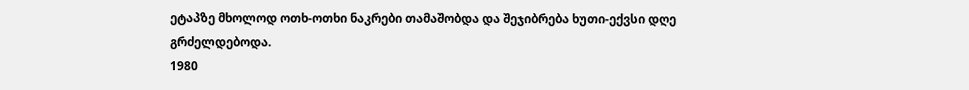ეტაპზე მხოლოდ ოთხ-ოთხი ნაკრები თამაშობდა და შეჯიბრება ხუთი-ექვსი დღე გრძელდებოდა.
1980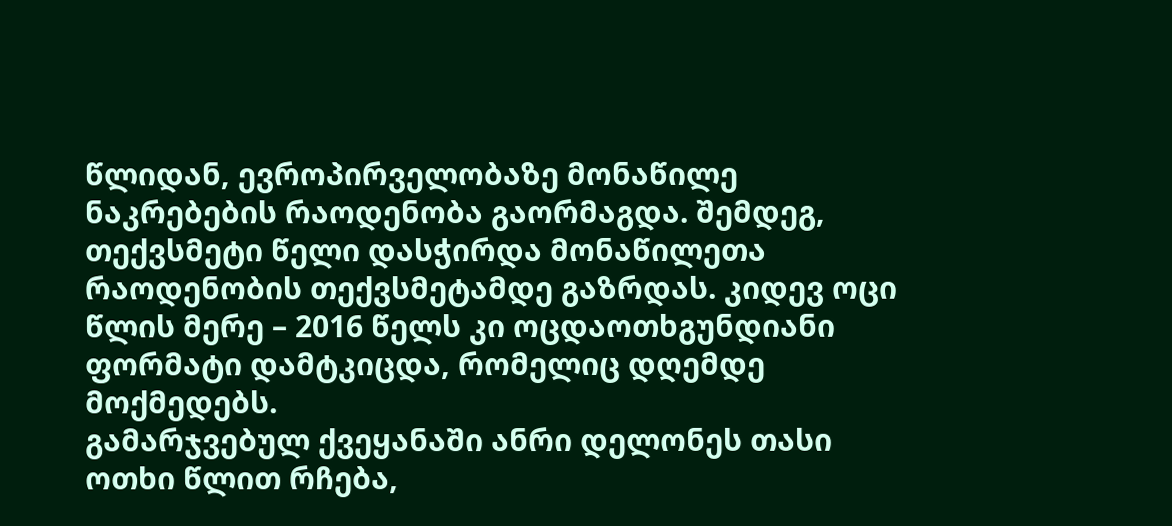წლიდან, ევროპირველობაზე მონაწილე ნაკრებების რაოდენობა გაორმაგდა. შემდეგ, თექვსმეტი წელი დასჭირდა მონაწილეთა რაოდენობის თექვსმეტამდე გაზრდას. კიდევ ოცი წლის მერე – 2016 წელს კი ოცდაოთხგუნდიანი ფორმატი დამტკიცდა, რომელიც დღემდე მოქმედებს.
გამარჯვებულ ქვეყანაში ანრი დელონეს თასი ოთხი წლით რჩება,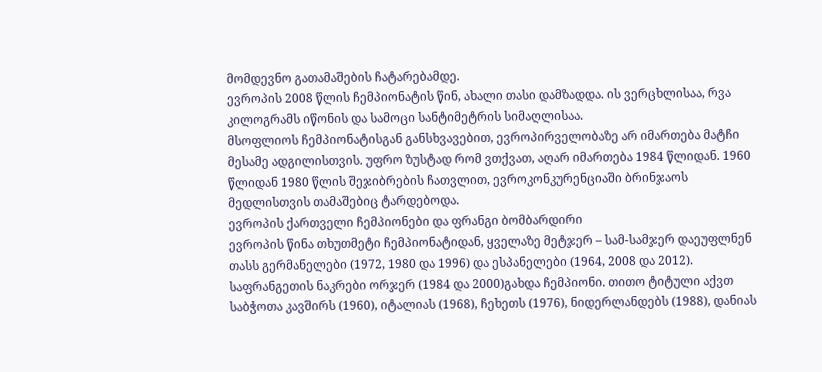მომდევნო გათამაშების ჩატარებამდე.
ევროპის 2008 წლის ჩემპიონატის წინ, ახალი თასი დამზადდა. ის ვერცხლისაა, რვა კილოგრამს იწონის და სამოცი სანტიმეტრის სიმაღლისაა.
მსოფლიოს ჩემპიონატისგან განსხვავებით, ევროპირველობაზე არ იმართება მატჩი მესამე ადგილისთვის. უფრო ზუსტად რომ ვთქვათ, აღარ იმართება 1984 წლიდან. 1960 წლიდან 1980 წლის შეჯიბრების ჩათვლით, ევროკონკურენციაში ბრინჯაოს მედლისთვის თამაშებიც ტარდებოდა.
ევროპის ქართველი ჩემპიონები და ფრანგი ბომბარდირი
ევროპის წინა თხუთმეტი ჩემპიონატიდან, ყველაზე მეტჯერ – სამ-სამჯერ დაეუფლნენ თასს გერმანელები (1972, 1980 და 1996) და ესპანელები (1964, 2008 და 2012). საფრანგეთის ნაკრები ორჯერ (1984 და 2000)გახდა ჩემპიონი. თითო ტიტული აქვთ საბჭოთა კავშირს (1960), იტალიას (1968), ჩეხეთს (1976), ნიდერლანდებს (1988), დანიას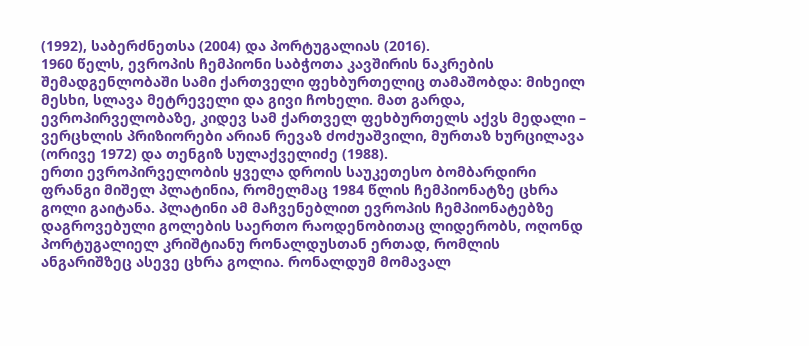(1992), საბერძნეთსა (2004) და პორტუგალიას (2016).
1960 წელს, ევროპის ჩემპიონი საბჭოთა კავშირის ნაკრების შემადგენლობაში სამი ქართველი ფეხბურთელიც თამაშობდა: მიხეილ მესხი, სლავა მეტრეველი და გივი ჩოხელი. მათ გარდა, ევროპირველობაზე, კიდევ სამ ქართველ ფეხბურთელს აქვს მედალი – ვერცხლის პრიზიორები არიან რევაზ ძოძუაშვილი, მურთაზ ხურცილავა (ორივე 1972) და თენგიზ სულაქველიძე (1988).
ერთი ევროპირველობის ყველა დროის საუკეთესო ბომბარდირი ფრანგი მიშელ პლატინია, რომელმაც 1984 წლის ჩემპიონატზე ცხრა გოლი გაიტანა. პლატინი ამ მაჩვენებლით ევროპის ჩემპიონატებზე დაგროვებული გოლების საერთო რაოდენობითაც ლიდერობს, ოღონდ პორტუგალიელ კრიშტიანუ რონალდუსთან ერთად, რომლის ანგარიშზეც ასევე ცხრა გოლია. რონალდუმ მომავალ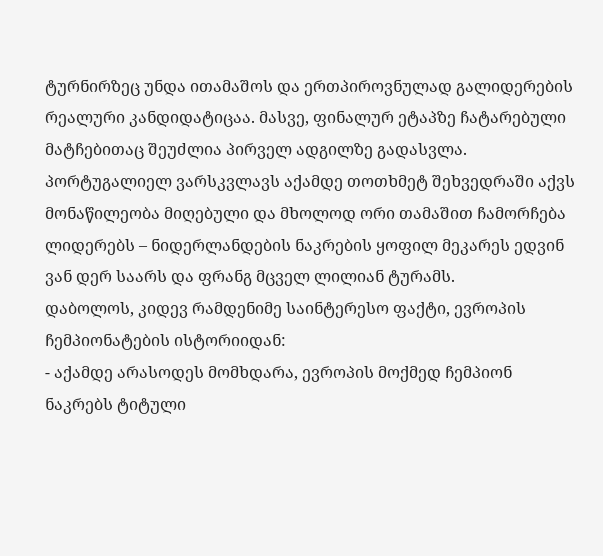ტურნირზეც უნდა ითამაშოს და ერთპიროვნულად გალიდერების რეალური კანდიდატიცაა. მასვე, ფინალურ ეტაპზე ჩატარებული მატჩებითაც შეუძლია პირველ ადგილზე გადასვლა. პორტუგალიელ ვარსკვლავს აქამდე თოთხმეტ შეხვედრაში აქვს მონაწილეობა მიღებული და მხოლოდ ორი თამაშით ჩამორჩება ლიდერებს – ნიდერლანდების ნაკრების ყოფილ მეკარეს ედვინ ვან დერ საარს და ფრანგ მცველ ლილიან ტურამს.
დაბოლოს, კიდევ რამდენიმე საინტერესო ფაქტი, ევროპის ჩემპიონატების ისტორიიდან:
- აქამდე არასოდეს მომხდარა, ევროპის მოქმედ ჩემპიონ ნაკრებს ტიტული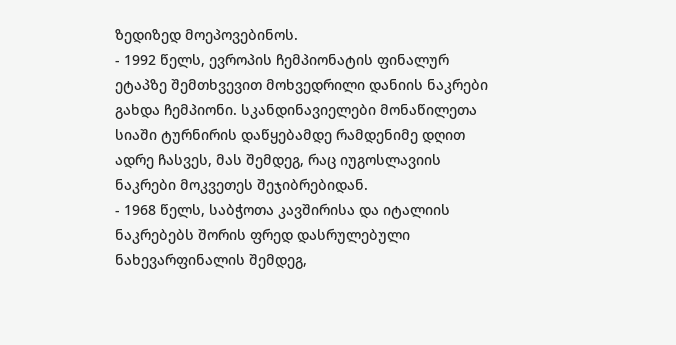ზედიზედ მოეპოვებინოს.
- 1992 წელს, ევროპის ჩემპიონატის ფინალურ ეტაპზე შემთხვევით მოხვედრილი დანიის ნაკრები გახდა ჩემპიონი. სკანდინავიელები მონაწილეთა სიაში ტურნირის დაწყებამდე რამდენიმე დღით ადრე ჩასვეს, მას შემდეგ, რაც იუგოსლავიის ნაკრები მოკვეთეს შეჯიბრებიდან.
- 1968 წელს, საბჭოთა კავშირისა და იტალიის ნაკრებებს შორის ფრედ დასრულებული ნახევარფინალის შემდეგ,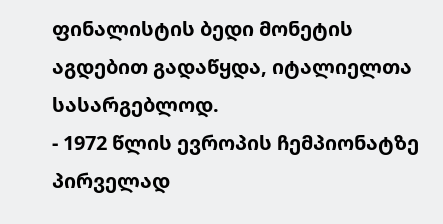ფინალისტის ბედი მონეტის აგდებით გადაწყდა, იტალიელთა სასარგებლოდ.
- 1972 წლის ევროპის ჩემპიონატზე პირველად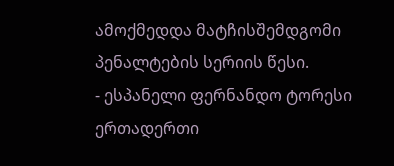ამოქმედდა მატჩისშემდგომი პენალტების სერიის წესი.
- ესპანელი ფერნანდო ტორესი ერთადერთი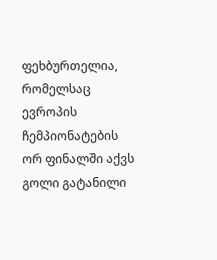ფეხბურთელია, რომელსაც ევროპის ჩემპიონატების ორ ფინალში აქვს გოლი გატანილი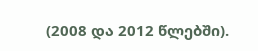(2008 და 2012 წლებში).